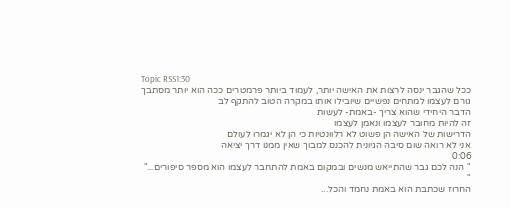Topic RSS1:30
ככל שהגבר ינסה לרצות את האישה יותר, לעמוד ביותר פרמטרים ככה הוא יותר מסתבך
גורם לעצמו למתחים נפשיים שיובילו אותו במקרה הטוב להתקף לב
הדבר היחידי שהוא צריך -באמת- לעשות
זה להיות מחובר לעצמו ונאמן לעצמו
הדרישות של האישה הן פשוט לא רלוונטיות כי הן לא יגמרו לעולם
אני לא רואה שום סיבה הגיונית להכנס למבוך שאין ממנו דרך יציאה
0:06
" הנה לכם גבר שהתייאש מנשים ובמקום באמת להתחבר לעצמו הוא מספר סיפורים..."
"
החרוז שכתבת הוא באמת נחמד והכל...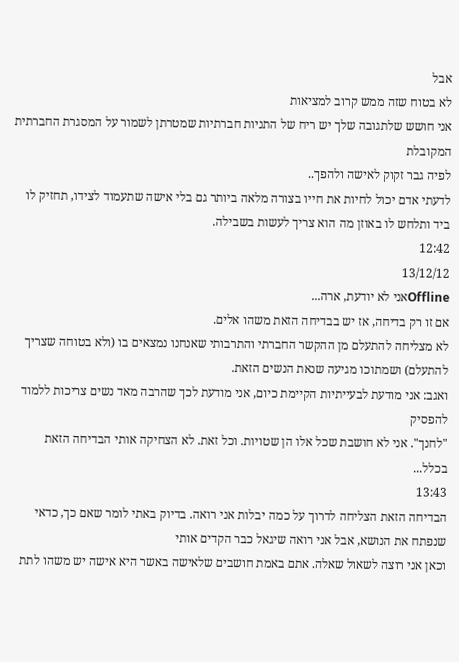אבל
לא בטוח שזה ממש קרוב למציאות
אני חושש שלתגובה שלך יש ריח של התניות חברתיות שמטרתן לשמור על המסגרת החברתית המקובלת
לפיה גבר זקוק לאישה ולהפך..
לדעתי אדם יכול לחיות את חייו בצורה מלאה ביותר גם בלי אישה שתעמוד לצידו, תחזיק לו ביד ותלחש לו באוזן מה הוא צריך לעשות בשבילה.
12:42
13/12/12
Offlineאני לא יודעת, ארה...
אם זו רק בדיחה, אז יש בבדיחה הזאת משהו אלים.
לא מצליחה להתעלם מן ההקשר החברתי והתרבותי שאנחנו נמצאים בו (ולא בטוחה שצריך להתעלם) ושמתוכו מגיעה שנאת הנשים הזאת.
ואגב: אני מודעת לבעייתיות הקיימת כיום, אני מודעת לכך שהרבה מאד נשים צריכות ללמוד להפסיק
"לחנך". אני לא חושבת שכל אלו הן שטויות. וכל זאת. לא הצחיקה אותי הבדיחה הזאת בכלל...
13:43
הבדיחה הזאת הצליחה לדרוך על כמה יבלות אני רואה. בדיוק באתי לומר שאם כך, כדאי שנפתח את הנושא, אבל אני רואה שיגאל כבר הקדים אותי
וכאן אני רוצה לשאול שאלה. אתם באמת חושבים שלאישה באשר היא אישה יש משהו לתת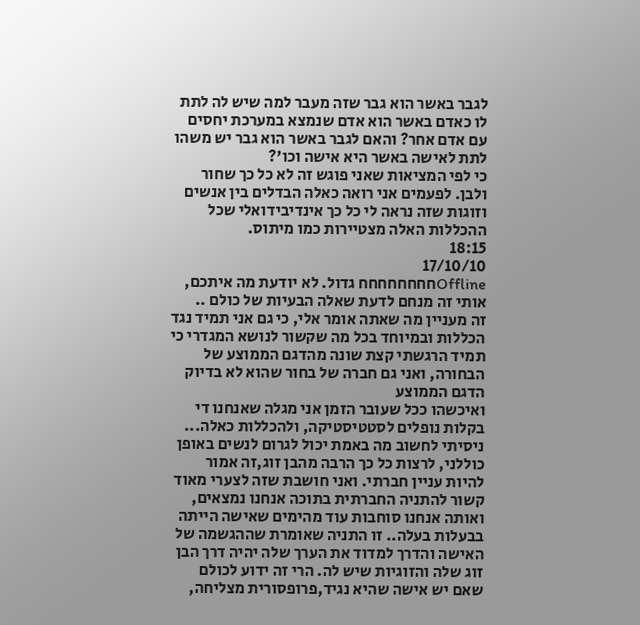לגבר באשר הוא גבר שזה מעבר למה שיש לה לתת לו כאדם באשר הוא אדם שנמצא במערכת יחסים עם אדם אחר? והאם לגבר באשר הוא גבר יש משהו לתת לאישה באשר היא אישה וכו'?
כי לפי המציאות שאני פוגש זה לא כל כך שחור ולבן. לפעמים אני רואה כאלה הבדלים בין אנשים וזוגות שזה נראה לי כל כך אינדיבידואלי שכל ההכללות האלה מצטיירות כמו מיתוס.
18:15
17/10/10
Offlineחחחחחחחח גדול. לא יודעת מה איתכם, אותי זה מנחם לדעת שאלה הבעיות של כולם ..
זה מעניין מה שאתה אומר אלי, כי גם אני תמיד נגד הכללות ובמיוחד בכל מה שקשור לנושא המגדרי כי תמיד הרגשתי קצת שונה מהדגם הממוצע של הבחורה, ואני גם חברה של בחור שהוא לא בדיוק הדגם הממוצע
ואיכשהו ככל שעובר הזמן אני מגלה שאנחנו די בקלות נופלים לסטטיסטיקה, ולהכללות כאלה...
ניסיתי לחשוב מה באמת יכול לגרום לנשים באופן כוללני, לרצות כל כך הרבה מהבן זוג,זה אמור להיות עניין חברתי. ואני חושבת שזה לצערי מאוד קשור להתניה החברתית בתוכה אנחנו נמצאים, ואותה אנחנו סוחבות עוד מהימים שאישה הייתה בבעלות בעלה.. זו התניה שאומרת שההגשמה של האישה והדרך למדוד את הערך שלה יהיה דרך הבן זוג שלה והזוגיות שיש לה. הרי זה ידוע לכולם שאם יש אישה שהיא נגיד,פרופסורית מצליחה,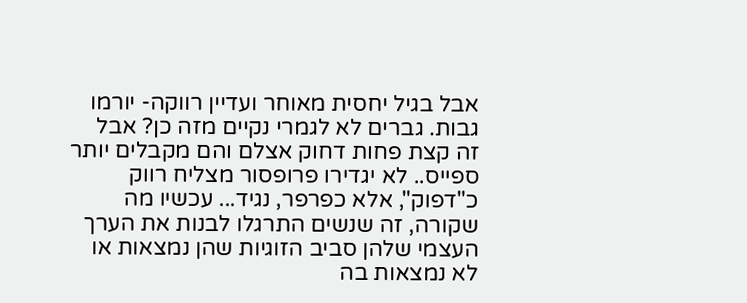אבל בגיל יחסית מאוחר ועדיין רווקה- יורמו גבות. גברים לא לגמרי נקיים מזה כן? אבל זה קצת פחות דחוק אצלם והם מקבלים יותר ספייס.. לא יגדירו פרופסור מצליח רווק כ"דפוק", אלא כפרפר, נגיד... עכשיו מה שקורה, זה שנשים התרגלו לבנות את הערך העצמי שלהן סביב הזוגיות שהן נמצאות או לא נמצאות בה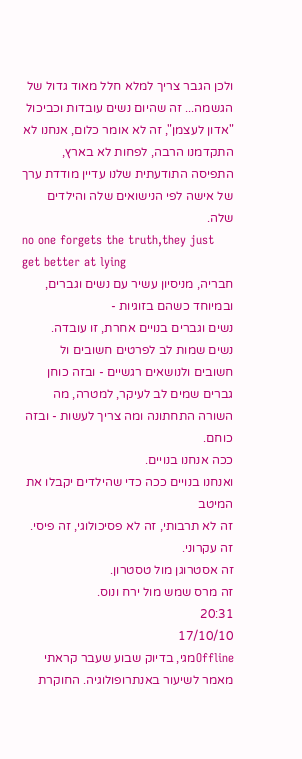ולכן הגבר צריך למלא חלל מאוד גדול של הגשמה... זה שהיום נשים עובדות וכביכול "אדון לעצמן", זה לא אומר כלום, אנחנו לא התקדמנו הרבה, לפחות לא בארץ, התפיסה התודעתית שלנו עדיין מודדת ערך של אישה לפי הנישואים שלה והילדים שלה.
no one forgets the truth,they just get better at lying
חבריה, מניסיון עשיר עם נשים וגברים, ובמיוחד כשהם בזוגיות -
נשים וגברים בנויים אחרת, זו עובדה.
נשים שמות לב לפרטים חשובים ול חשובים ולנושאים רגשיים - ובזה כוחן
גברים שמים לב לעיקר, למטרה, מה השורה התחתונה ומה צריך לעשות - ובזה כוחם.
ככה אנחנו בנויים.
ואנחנו בנויים ככה כדי שהילדים יקבלו את המיטב
זה לא תרבותי, זה לא פסיכולוגי, זה פיסי. זה עקרוני.
זה אסטרוגן מול טסטרון.
זה מרס שמש מול ירח ונוס.
20:31
17/10/10
Offlineמגי, בדיוק שבוע שעבר קראתי מאמר לשיעור באנתרופולוגיה. החוקרת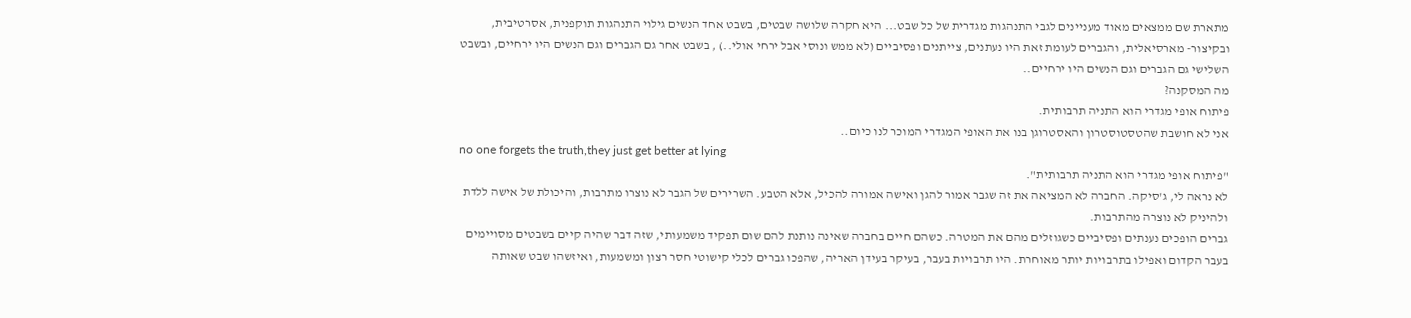מתארת שם ממצאים מאוד מעניינים לגבי התנהגות מגדרית של כל שבט... היא חקרה שלושה שבטים, בשבט אחד הנשים גילוי התנהגות תוקפנית, אסרטיבית, ובקיצור- מארסיאלית, והגברים לעומת זאת היו נעתנים, צייתנים ופסיביים (לא ממש ונוסי אבל ירחי אולי..) , בשבט אחר גם הגברים וגם הנשים היו ירחיים, ובשבט השלישי גם הגברים וגם הנשים היו ירחיים..
מה המסקנה?
פיתוח אופי מגדרי הוא התניה תרבותית.
אני לא חושבת שהטסטוסטרון והאסטרוגן בנו את האופי המגדרי המוכר לנו כיום..
no one forgets the truth,they just get better at lying
"פיתוח אופי מגדרי הוא התניה תרבותית".
לא נראה לי, ג'סיקה. החברה לא המציאה את זה שגבר אמור להגן ואישה אמורה להכיל, אלא הטבע. השרירים של הגבר לא נוצרו מתרבות, והיכולת של אישה ללדת ולהיניק לא נוצרה מהתרבות.
גברים הופכים נענתים ופסיביים כשגוזלים מהם את המטרה. כשהם חיים בחברה שאינה נותנת להם שום תפקיד משמעותי, שזה דבר שהיה קיים בשבטים מסויימים בעבר הקדום ואפילו בתרבויות יותר מאוחרת. היו תרבויות בעבר, בעיקר בעידן האריה, שהפכו גברים לכלי קישוטי חסר רצון ומשמעות, ואיזשהו שבט שאותה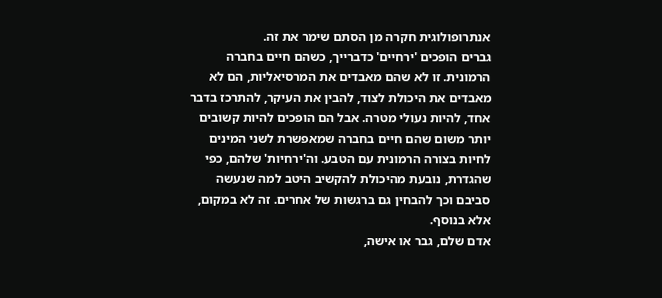אנתרופולוגית חקרה מן הסתם שימר את זה.
גברים הופכים 'ירחיים' כדברייך, כשהם חיים בחברה הרמונית. זו לא שהם מאבדים את המרסיאליות, הם לא מאבדים את היכולת לצוד, להבין את העיקר, להתרכז בדבר אחד, להיות נעולי מטרה. אבל הם הופכים להיות קשובים יותר משום שהם חיים בחברה שמאפשרת לשני המינים לחיות בצורה הרמונית עם הטבע. וה'ירחיות' שלהם, כפי שהגדרת, נובעת מהיכולת להקשיב היטב למה שנעשה סביבם וכך להבחין גם ברגשות של אחרים. זה לא במקום, אלא בנוסף.
אדם שלם, גבר או אישה,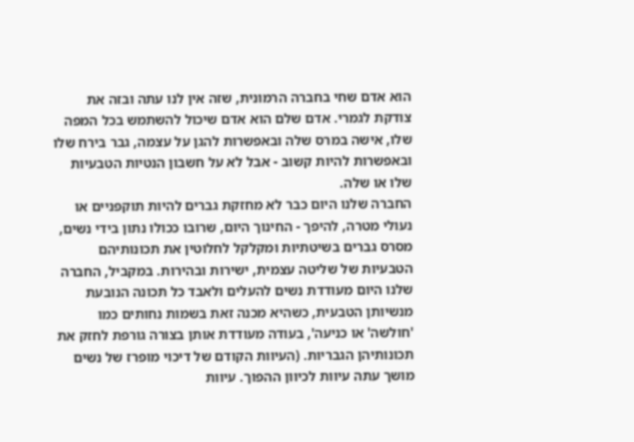הוא אדם שחי בחברה הרמונית, שזה אין לנו עתה ובזה את צודקת לגמרי. אדם שלם הוא אדם שיכול להשתמש בכל המפה שלו, אישה במרס שלה ובאפשרות להגן על עצמה, גבר בירח שלו ובאפשרות להיות קשוב - אבל לא על חשבון הנטיות הטבעיות שלו או שלה.
החברה שלנו היום כבר לא מחזקת גברים להיות תוקפניים או נעולי מטרה, להיפך - החינוך היום, שרובו ככולו נתון בידי נשים, מסרס גברים בשיטתיות ומקלקל לחלוטין את תכונותיהם הטבעיות של שליטה עצמית, ישירות ובהירות. במקביל, החברה שלנו היום מעודדת נשים להעלים ולאבד כל תכונה הנובעת מנשיותן הטבעית, כשהיא מכנה זאת בשמות נחותים כמו 'חולשה' או כניעה', בעודה מעודדת אותן בצורה גורפת לחזק את תכונותיהן הגבריות. (העיוות הקודם של דיכוי מופרז של נשים מושך עתה עיוות לכיוון ההפוך. עיוות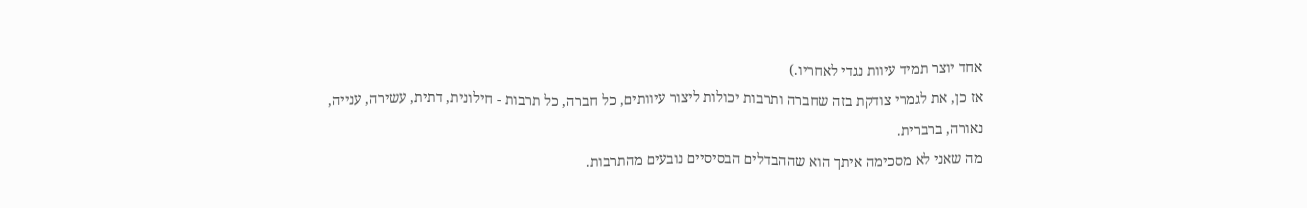אחד יוצר תמיד עיוות נגדי לאחריו.)
אז כן, את לגמרי צודקת בזה שחברה ותרבות יכולות ליצור עיוותים, כל חברה, כל תרבות - חילונית, דתית, עשירה, ענייה, נאורה, ברברית.
מה שאני לא מסכימה איתך הוא שההבדלים הבסיסיים נובעים מהתרבות.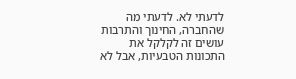לדעתי לא. לדעתי מה שהחברה, החינוך והתרבות עושים זה לקלקל את התכונות הטבעיות, אבל לא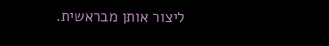ליצור אותן מבראשית.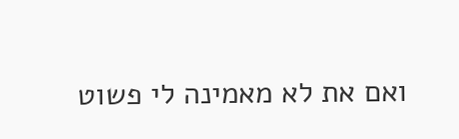ואם את לא מאמינה לי פשוט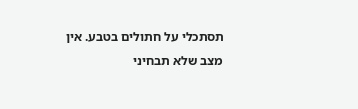תסתכלי על חתולים בטבע. אין מצב שלא תבחיני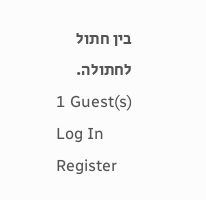בין חתול לחתולה.
1 Guest(s)
Log In
Register